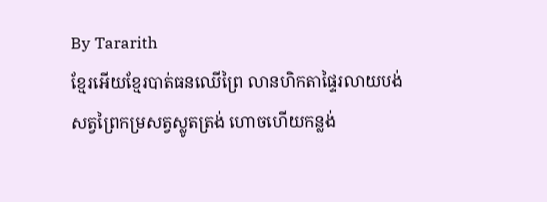By Tararith
ខ្មែរអើយខ្មែរបាត់ធនឈើព្រៃ លានហិកតាផ្ទៃរលាយបង់
សត្វព្រៃកម្រសត្វស្លូតត្រង់ ហោចហើយកន្លង់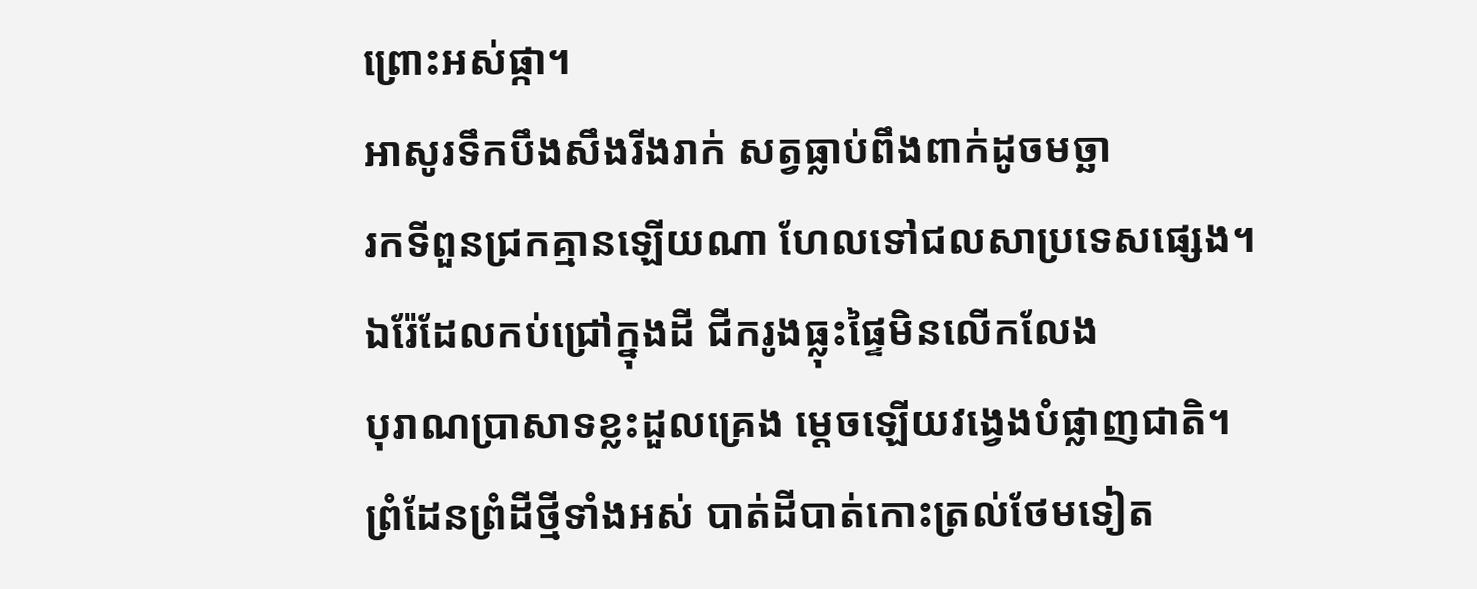ព្រោះអស់ផ្កា។
អាសូរទឹកបឹងសឹងរីងរាក់ សត្វធ្លាប់ពឹងពាក់ដូចមច្ឆា
រកទីពួនជ្រកគ្មានឡើយណា ហែលទៅជលសាប្រទេសផ្សេង។
ឯរ៉ែដែលកប់ជ្រៅក្នុងដី ជីករូងធ្លុះផ្ទៃមិនលើកលែង
បុរាណប្រាសាទខ្លះដួលគ្រេង ម្ដេចឡើយវង្វេងបំផ្លាញជាតិ។
ព្រំដែនព្រំដីថ្មីទាំងអស់ បាត់ដីបាត់កោះត្រល់ថែមទៀត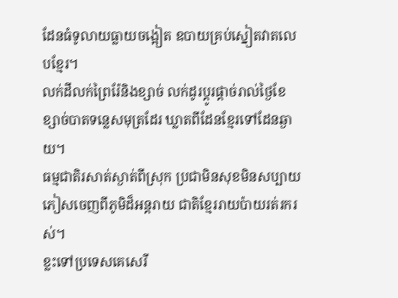ដែនធំទូលាយធ្លាយចង្អៀត ឧបាយគ្រប់ស្នៀតវាតលេបខ្មែរ។
លក់ដីលក់ព្រៃរ៉ែនិងខ្សាច់ លក់ដូរប្ដូរផ្ដាច់រាល់ថ្ងៃខែ
ខ្សាច់បាតទន្លេសមុត្រដែរ ឃ្លាតពីដែនខ្មែរទៅដែនឆ្ងាយ។
ធម្មជាតិរសាត់ស្ងាត់ពីស្រុក ប្រជាមិនសុខមិនសប្បាយ
ភៀសចេញពីភូមិដ៏អន្តរាយ ជាតិខ្មែររាយប៉ាយរត់រករស់។
ខ្លះទៅប្រទេសគេសេរី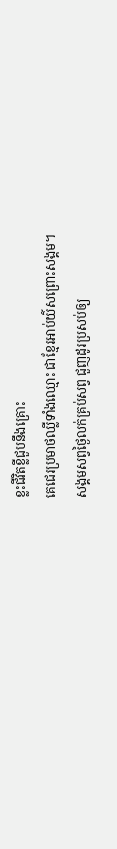ខ្លះជីវិតខ្លីជួបនឹងគ្រោះ
គេជេរប្រមាថឈ្លីទាំងឈ្មោះ ជាខ្មែរអាប់យ៌សព្រោះសង្គម។
សង្គមសព្វថ្ងៃលក់គ្រប់សព្វ ជួញដូរប្រសប់ឲ្យ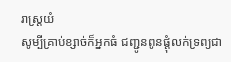រាស្រ្តយំ
សូម្បីគ្រាប់ខ្សាច់ក៏អ្នកធំ ជញ្ជូនពូនផ្ដុំលក់ទ្រព្យជា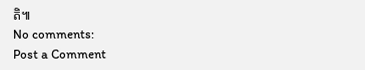តិ៕
No comments:
Post a Comment